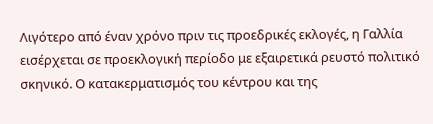Λιγότερο από έναν χρόνο πριν τις προεδρικές εκλογές, η Γαλλία εισέρχεται σε προεκλογική περίοδο με εξαιρετικά ρευστό πολιτικό σκηνικό. Ο κατακερματισμός του κέντρου και της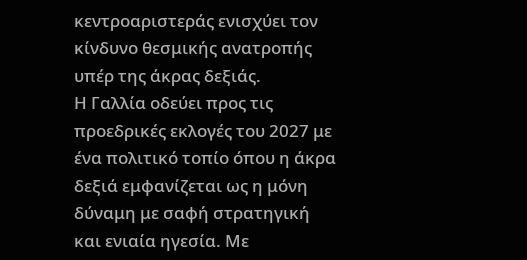κεντροαριστεράς ενισχύει τον κίνδυνο θεσμικής ανατροπής υπέρ της άκρας δεξιάς.
Η Γαλλία οδεύει προς τις προεδρικές εκλογές του 2027 με ένα πολιτικό τοπίο όπου η άκρα δεξιά εμφανίζεται ως η μόνη δύναμη με σαφή στρατηγική και ενιαία ηγεσία. Με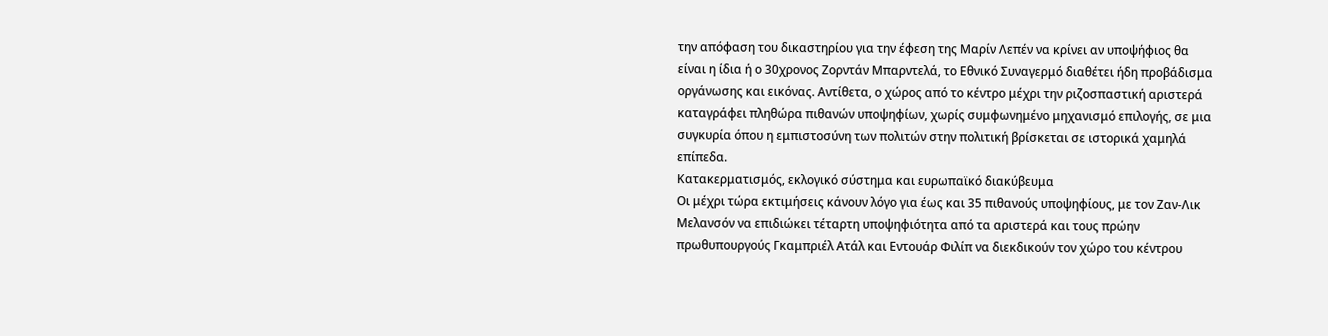την απόφαση του δικαστηρίου για την έφεση της Μαρίν Λεπέν να κρίνει αν υποψήφιος θα είναι η ίδια ή ο 30χρονος Ζορντάν Μπαρντελά, το Εθνικό Συναγερμό διαθέτει ήδη προβάδισμα οργάνωσης και εικόνας. Αντίθετα, ο χώρος από το κέντρο μέχρι την ριζοσπαστική αριστερά καταγράφει πληθώρα πιθανών υποψηφίων, χωρίς συμφωνημένο μηχανισμό επιλογής, σε μια συγκυρία όπου η εμπιστοσύνη των πολιτών στην πολιτική βρίσκεται σε ιστορικά χαμηλά επίπεδα.
Κατακερματισμός, εκλογικό σύστημα και ευρωπαϊκό διακύβευμα
Οι μέχρι τώρα εκτιμήσεις κάνουν λόγο για έως και 35 πιθανούς υποψηφίους, με τον Ζαν-Λικ Μελανσόν να επιδιώκει τέταρτη υποψηφιότητα από τα αριστερά και τους πρώην πρωθυπουργούς Γκαμπριέλ Ατάλ και Εντουάρ Φιλίπ να διεκδικούν τον χώρο του κέντρου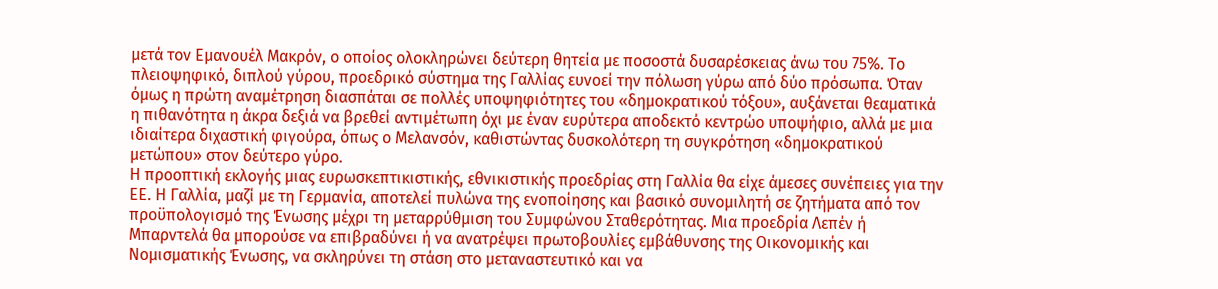μετά τον Εμανουέλ Μακρόν, ο οποίος ολοκληρώνει δεύτερη θητεία με ποσοστά δυσαρέσκειας άνω του 75%. Το πλειοψηφικό, διπλού γύρου, προεδρικό σύστημα της Γαλλίας ευνοεί την πόλωση γύρω από δύο πρόσωπα. Όταν όμως η πρώτη αναμέτρηση διασπάται σε πολλές υποψηφιότητες του «δημοκρατικού τόξου», αυξάνεται θεαματικά η πιθανότητα η άκρα δεξιά να βρεθεί αντιμέτωπη όχι με έναν ευρύτερα αποδεκτό κεντρώο υποψήφιο, αλλά με μια ιδιαίτερα διχαστική φιγούρα, όπως ο Μελανσόν, καθιστώντας δυσκολότερη τη συγκρότηση «δημοκρατικού μετώπου» στον δεύτερο γύρο.
Η προοπτική εκλογής μιας ευρωσκεπτικιστικής, εθνικιστικής προεδρίας στη Γαλλία θα είχε άμεσες συνέπειες για την ΕΕ. Η Γαλλία, μαζί με τη Γερμανία, αποτελεί πυλώνα της ενοποίησης και βασικό συνομιλητή σε ζητήματα από τον προϋπολογισμό της Ένωσης μέχρι τη μεταρρύθμιση του Συμφώνου Σταθερότητας. Μια προεδρία Λεπέν ή Μπαρντελά θα μπορούσε να επιβραδύνει ή να ανατρέψει πρωτοβουλίες εμβάθυνσης της Οικονομικής και Νομισματικής Ένωσης, να σκληρύνει τη στάση στο μεταναστευτικό και να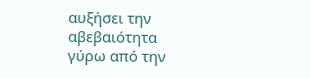αυξήσει την αβεβαιότητα γύρω από την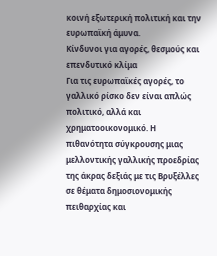κοινή εξωτερική πολιτική και την ευρωπαϊκή άμυνα.
Κίνδυνοι για αγορές, θεσμούς και επενδυτικό κλίμα
Για τις ευρωπαϊκές αγορές, το γαλλικό ρίσκο δεν είναι απλώς πολιτικό, αλλά και χρηματοοικονομικό. Η πιθανότητα σύγκρουσης μιας μελλοντικής γαλλικής προεδρίας της άκρας δεξιάς με τις Βρυξέλλες σε θέματα δημοσιονομικής πειθαρχίας και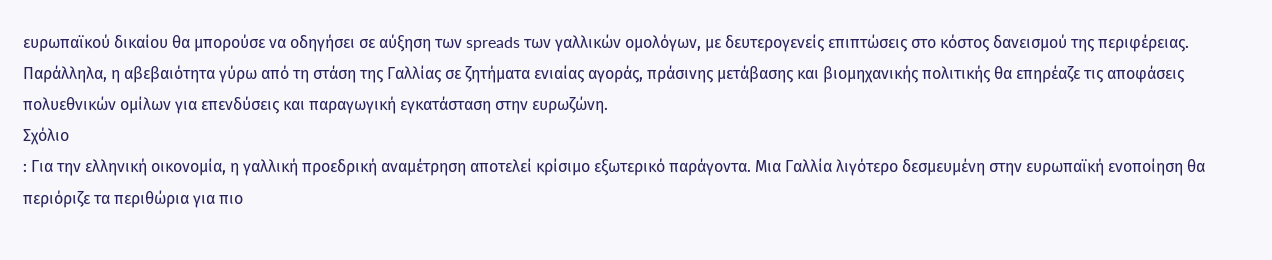ευρωπαϊκού δικαίου θα μπορούσε να οδηγήσει σε αύξηση των spreads των γαλλικών ομολόγων, με δευτερογενείς επιπτώσεις στο κόστος δανεισμού της περιφέρειας. Παράλληλα, η αβεβαιότητα γύρω από τη στάση της Γαλλίας σε ζητήματα ενιαίας αγοράς, πράσινης μετάβασης και βιομηχανικής πολιτικής θα επηρέαζε τις αποφάσεις πολυεθνικών ομίλων για επενδύσεις και παραγωγική εγκατάσταση στην ευρωζώνη.
Σχόλιο
: Για την ελληνική οικονομία, η γαλλική προεδρική αναμέτρηση αποτελεί κρίσιμο εξωτερικό παράγοντα. Μια Γαλλία λιγότερο δεσμευμένη στην ευρωπαϊκή ενοποίηση θα περιόριζε τα περιθώρια για πιο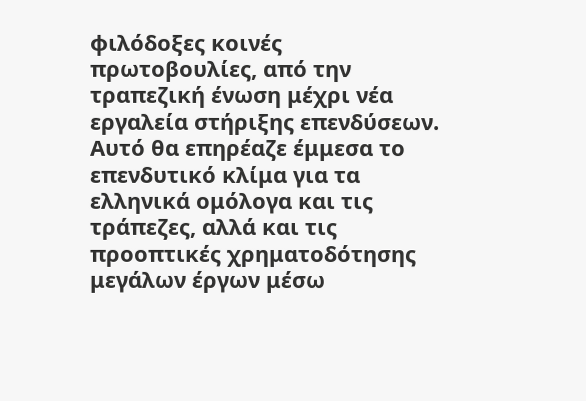φιλόδοξες κοινές πρωτοβουλίες, από την τραπεζική ένωση μέχρι νέα εργαλεία στήριξης επενδύσεων. Αυτό θα επηρέαζε έμμεσα το επενδυτικό κλίμα για τα ελληνικά ομόλογα και τις τράπεζες, αλλά και τις προοπτικές χρηματοδότησης μεγάλων έργων μέσω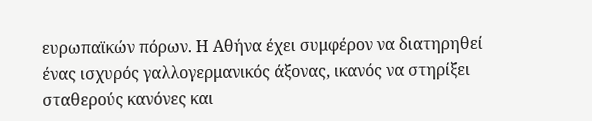ευρωπαϊκών πόρων. Η Αθήνα έχει συμφέρον να διατηρηθεί ένας ισχυρός γαλλογερμανικός άξονας, ικανός να στηρίξει σταθερούς κανόνες και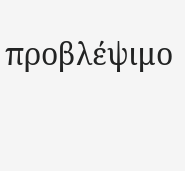προβλέψιμο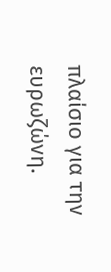πλαίσιο για την ευρωζώνη.